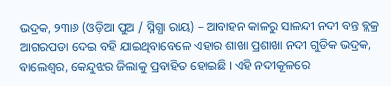ଭଦ୍ରକ, ୨୩ା୬ (ଓଡ଼ିଆ ପୁଅ / ସ୍ନିଗ୍ଧା ରାୟ) – ଆବାହନ କାଳରୁ ସାଳନ୍ଦୀ ନଦୀ ବନ୍ତ ବ୍ଲକ୍ର ଆଗରପଡା ଦେଇ ବହି ଯାଇଥିବାବେଳେ ଏହାର ଶାଖା ପ୍ରଶାଖା ନଦୀ ଗୁଡିକ ଭଦ୍ରକ, ବାଲେଶ୍ୱର, କେନ୍ଦୁଝର ଜିଲାକୁ ପ୍ରବାହିତ ହୋଇଛି । ଏହି ନଦୀକୂଳରେ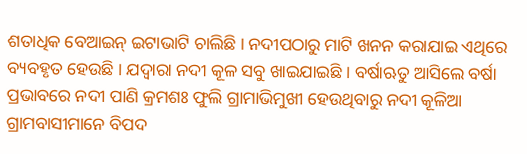ଶତାଧିକ ବେଆଇନ୍ ଇଟାଭାଟି ଚାଲିଛି । ନଦୀପଠାରୁ ମାଟି ଖନନ କରାଯାଇ ଏଥିରେ ବ୍ୟବହୃତ ହେଉଛି । ଯଦ୍ୱାରା ନଦୀ କୂଳ ସବୁ ଖାଇଯାଇଛି । ବର୍ଷାଋତୁ ଆସିଲେ ବର୍ଷା ପ୍ରଭାବରେ ନଦୀ ପାଣି କ୍ରମଶଃ ଫୁଲି ଗ୍ରାମାଭିମୁଖୀ ହେଉଥିବାରୁ ନଦୀ କୂଳିଆ ଗ୍ରାମବାସୀମାନେ ବିପଦ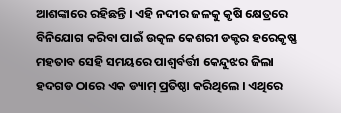ଆଶଙ୍କାରେ ରହିଛନ୍ତି । ଏହି ନଦୀର ଜଳକୁ କୃଷି କ୍ଷେତ୍ରରେ ବିନିଯୋଗ କରିବା ପାଇଁ ଉତ୍କଳ କେଶରୀ ଡକ୍ଟର ହରେକୃଷ୍ଣ ମହତାବ ସେହି ସମୟରେ ପାଶ୍ୱର୍ବର୍ତ୍ତୀ କେନ୍ଦୁଝର ଜିଲା ହଦଗଡ ଠାରେ ଏକ ଡ୍ୟାମ୍ ପ୍ରତିଷ୍ଠା କରିଥିଲେ । ଏଥିରେ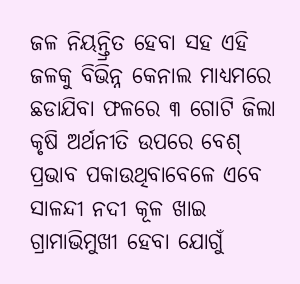ଜଳ ନିୟନ୍ତ୍ରିତ ହେବା ସହ ଏହି ଜଳକୁ ବିଭିନ୍ନ କେନାଲ ମାଧ୍ୟମରେ ଛଡାଯିବା ଫଳରେ ୩ ଗୋଟି ଜିଲା କୃଷି ଅର୍ଥନୀତି ଉପରେ ବେଶ୍ ପ୍ରଭାବ ପକାଉଥିବାବେଳେ ଏବେ ସାଳନ୍ଦୀ ନଦୀ କୂଳ ଖାଇ ଗ୍ରାମାଭିମୁଖୀ ହେବା ଯୋଗୁଁ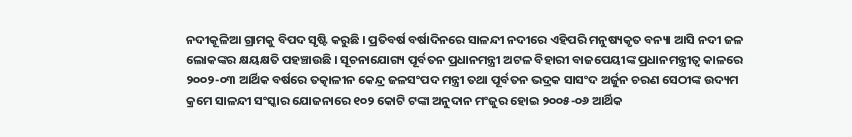ନଦୀକୂଳିଆ ଗ୍ରାମକୁ ବିପଦ ସୃଷ୍ଟି କରୁଛି । ପ୍ରତିବର୍ଷ ବର୍ଷାଦିନରେ ସାଳନ୍ଦୀ ନଦୀରେ ଏହିପରି ମନୁଷ୍ୟକୃତ ବନ୍ୟା ଆସି ନଦୀ ଜଳ ଲୋକଙ୍କର କ୍ଷୟକ୍ଷତି ପହଞ୍ଚାଉଛି । ସୂଚନାଯୋଗ୍ୟ ପୂର୍ବତନ ପ୍ରଧାନମନ୍ତ୍ରୀ ଅଟଳ ବିହାରୀ ବାଜପେୟୀଙ୍କ ପ୍ରଧାନମନ୍ତ୍ରୀତ୍ୱ କାଳରେ ୨୦୦୨-୦୩ ଆର୍ଥିକ ବର୍ଷରେ ତତ୍କାଳୀନ କେନ୍ଦ୍ର ଜଳସଂପଦ ମନ୍ତ୍ରୀ ତଥା ପୂର୍ବତନ ଭଦ୍ରକ ସାସଂଦ ଅର୍ଜୁନ ଚରଣ ସେଠୀଙ୍କ ଉଦ୍ୟମ କ୍ରମେ ସାଳନ୍ଦୀ ସଂସ୍କାର ଯୋଜନାରେ ୧୦୨ କୋଟି ଟଙ୍କା ଅନୁଦାନ ମଂଜୁର ହୋଇ ୨୦୦୫-୦୬ ଆର୍ଥିକ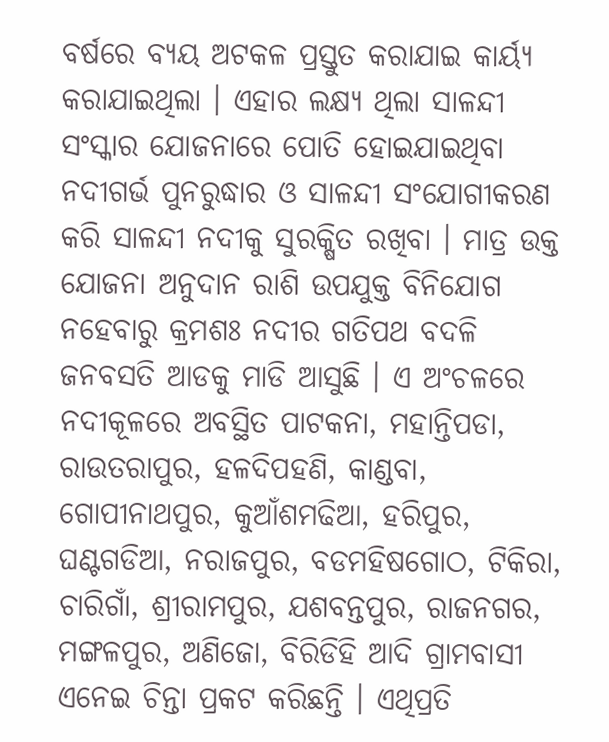ବର୍ଷରେ ବ୍ୟୟ ଅଟକଳ ପ୍ରସ୍ତୁତ କରାଯାଇ କାର୍ୟ୍ୟ କରାଯାଇଥିଲା । ଏହାର ଲକ୍ଷ୍ୟ ଥିଲା ସାଳନ୍ଦୀ ସଂସ୍କାର ଯୋଜନାରେ ପୋତି ହୋଇଯାଇଥିବା ନଦୀଗର୍ଭ ପୁନରୁଦ୍ଧାର ଓ ସାଳନ୍ଦୀ ସଂଯୋଗୀକରଣ କରି ସାଳନ୍ଦୀ ନଦୀକୁ ସୁରକ୍ଷିତ ରଖିବା । ମାତ୍ର ଉକ୍ତ ଯୋଜନା ଅନୁଦାନ ରାଶି ଉପଯୁକ୍ତ ବିନିଯୋଗ ନହେବାରୁ କ୍ରମଶଃ ନଦୀର ଗତିପଥ ବଦଳି ଜନବସତି ଆଡକୁ ମାଡି ଆସୁଛି । ଏ ଅଂଚଳରେ ନଦୀକୂଳରେ ଅବସ୍ଥିତ ପାଟକନା, ମହାନ୍ତିପଡା, ରାଉତରାପୁର, ହଳଦିପହଣି, କାଣ୍ଡବା, ଗୋପୀନାଥପୁର, କୁଆଁଶମଢିଆ, ହରିପୁର, ଘଣ୍ଟଗଡିଆ, ନରାଜପୁର, ବଡମହିଷଗୋଠ, ଟିକିରା, ଚାରିଗାଁ, ଶ୍ରୀରାମପୁର, ଯଶବନ୍ତପୁର, ରାଜନଗର, ମଙ୍ଗଳପୁର, ଅଣିଜୋ, ବିରିଡିହି ଆଦି ଗ୍ରାମବାସୀ ଏନେଇ ଚିନ୍ତା ପ୍ରକଟ କରିଛନ୍ତି । ଏଥିପ୍ରତି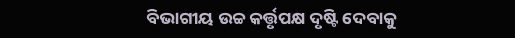ବିଭାଗୀୟ ଉଚ୍ଚ କର୍ତ୍ତୃପକ୍ଷ ଦୃଷ୍ଟି ଦେବାକୁ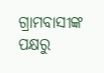ଗ୍ରାମବାସୀଙ୍କ ପକ୍ଷରୁ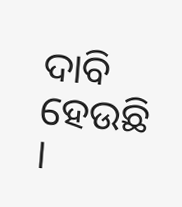ଦାବି ହେଉଛି ।